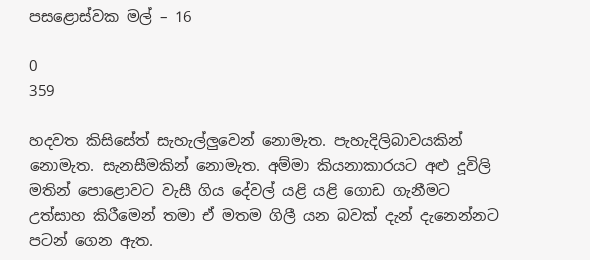පසළොස්වක මල් – 16

0
359

හදවත කිසිසේත් සැහැල්ලුවෙන් නොමැත. පැහැදිලිබාවයකින් නොමැත. සැනසීමකින් නොමැත. අම්මා කියනාකාරයට අළු දූවිලි මතින් පොළොවට වැසී ගිය දේවල් යළි යළි ගොඩ ගැනීමට උත්සාහ කිරීමෙන් තමා ඒ මතම ගිලී යන බවක් දැන් දැනෙන්නට පටන් ගෙන ඇත.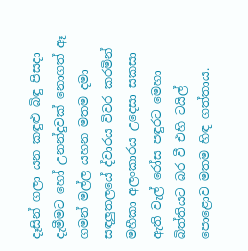දෑසින් ගලා යන කඳුළු බිඳු පිසදා දැමීමට හෝ උනන්දුවක් නොගත් ඈ ගමන් මල්ල යහන මතම දමා සඳලුතලයේ ද්වාරය විවර කරමින් මහීකා අලංකාරය උදෙසා සකසා ඇති වැල් රෝස පඳුරට මෙහා බිත්තියට බර වී එහි ටයිල් පොළොව මතම හිඳ ගත්තාය.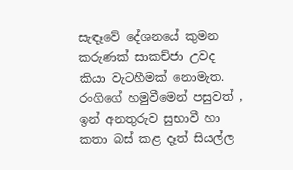සැඳෑවේ දේශනයේ කුමන කරුණක් සාකච්ජා උවද කියා වැටහීමක් නොමැත. රංගිගේ හමුවීමෙන් පසුවත් , ඉන් අනතුරුව සුභාවී හා කතා බස් කළ දෑත් සියල්ල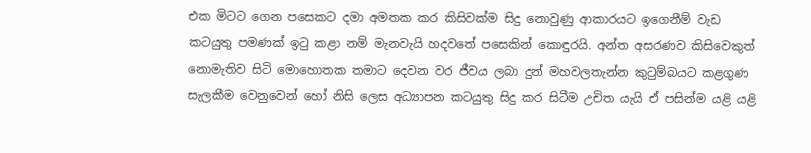එක මිටට ගෙන පසෙකට දමා අමතක කර කිසිවක්ම සිදු නොවුණු ආකාරයට ඉගෙනීම් වැඩ කටයුතු පමණක් ඉටු කළා නම් මැනවැයි හදවතේ පසෙකින් කොඳුරයි. අන්ත අසරණව කිසිවෙකුත් නොමැතිව සිටි මොහොතක තමාට දෙවන වර ජීවය ලබා දුන් මහවලතැන්න කුටුම්බයට කළගුණ සැලකීම වෙනුවෙන් හෝ නිසි ලෙස අධ්‍යාපන කටයුතු සිදු කර සිටීම උචිත යැයි ඒ පසින්ම යළි යළි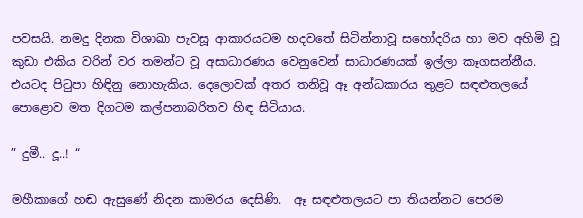පවසයි. නමදු දිනක විශාඛා පැවසූ ආකාරයටම හදවතේ සිටින්නාවූ සහෝදරිය හා මව අහිමි වූ කුඩා එකිය වරින් වර තමන්ට වූ අසාධාරණය වෙනුවෙන් සාධාරණයක් ඉල්ලා කෑගසන්නීය. එයටද පිටුපා හිඳිනු නොහැකිය. දෙලොවක් අතර තනිවූ ඈ අන්ධකාරය තුළට සඳළුතලයේ පොළොව මත දිගටම කල්පනාබරිතව හිඳ සිටියාය.

” දුමී.. දූ..! “

මහීකාගේ හඬ ඇසුණේ නිදන කාමරය දෙසිණි.  ඈ සඳළුතලයට පා තියන්නට පෙරම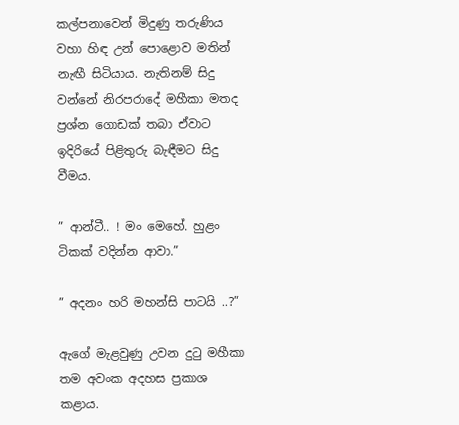කල්පනාවෙන් මිදුණු තරුණිය වහා හිඳ උන් පොළොව මතින් නැඟී සිටියාය. නැතිනම් සිදු වන්නේ නිරපරාදේ මහීකා මතද ප්‍රශ්න ගොඩක් තබා ඒවාට ඉදිරියේ පිළිතුරු බැඳීමට සිදු වීමය.

” ආන්ටී.. ! මං මෙහේ. හුළං ටිකක් වදින්න ආවා.”

” අදනං හරි මහන්සි පාටයි ..?”

ඇගේ මැළවුණු උවන දුටු මහීකා තම අවංක අදහස ප්‍රකාශ කළාය.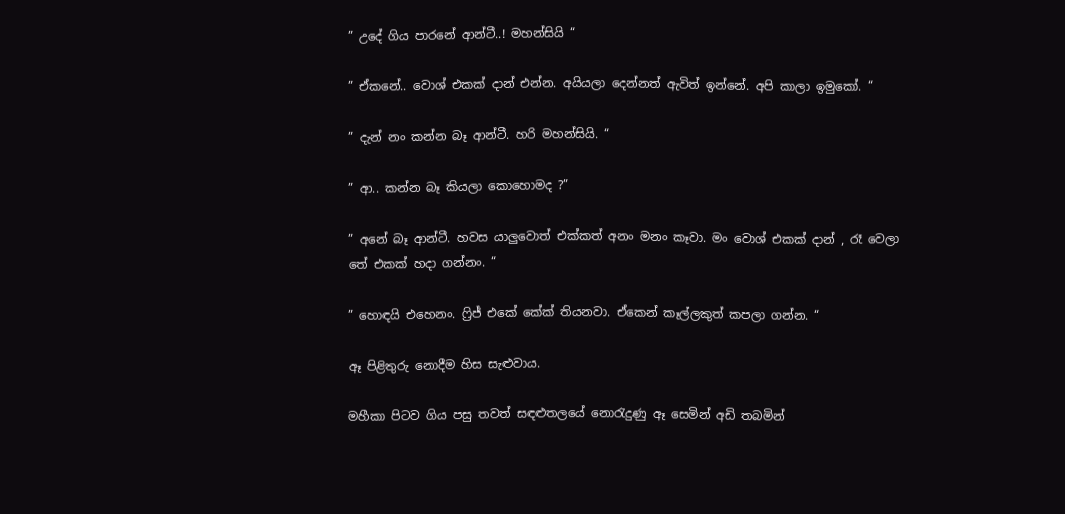” උදේ ගිය පාරනේ ආන්ටී..! මහන්සියි “

” ඒකනේ.. වොශ් එකක් දාන් එන්න. අයියලා දෙන්නත් ඇවිත් ඉන්නේ. අපි කාලා ඉමුකෝ. “

” දැන් නං කන්න බෑ ආන්ටී. හරි මහන්සියි. “

” ආ.. කන්න බෑ කියලා කොහොමද ?”

” අනේ බෑ ආන්ටී. හවස යාලුවොත් එක්කත් අනං මනං කෑවා. මං වොශ් එකක් දාන් , රෑ වෙලා තේ එකක් හදා ගන්නං. “

” හොඳයි එහෙනං. ෆ්‍රිජ් එකේ කේක් තියනවා. ඒකෙන් කෑල්ලකුත් කපලා ගන්න. “

ඈ පිළිතුරු නොදීම හිස සැළුවාය.

මහීකා පිටව ගිය පසු තවත් සඳළුතලයේ නොරැදුණු ඈ සෙමින් අඩි තබමින්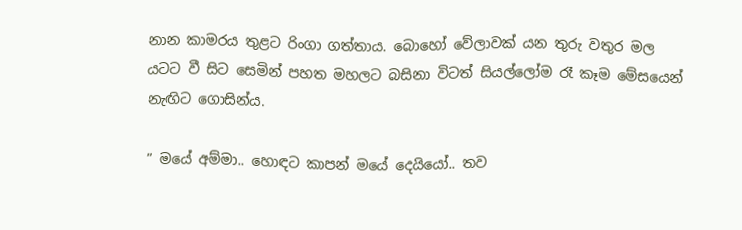නාන කාමරය තුළට රිංගා ගත්තාය. බොහෝ වේලාවක් යන තුරු වතුර මල යටට වී සිට සෙමින් පහත මහලට බසිනා විටත් සියල්ලෝම රෑ කෑම මේසයෙන් නැඟිට ගොසින්ය.

” මයේ අම්මා.. හොඳට කාපන් මයේ දෙයියෝ.. තව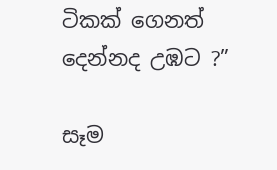ටිකක් ගෙනත් දෙන්නද උඹට ?”

සෑම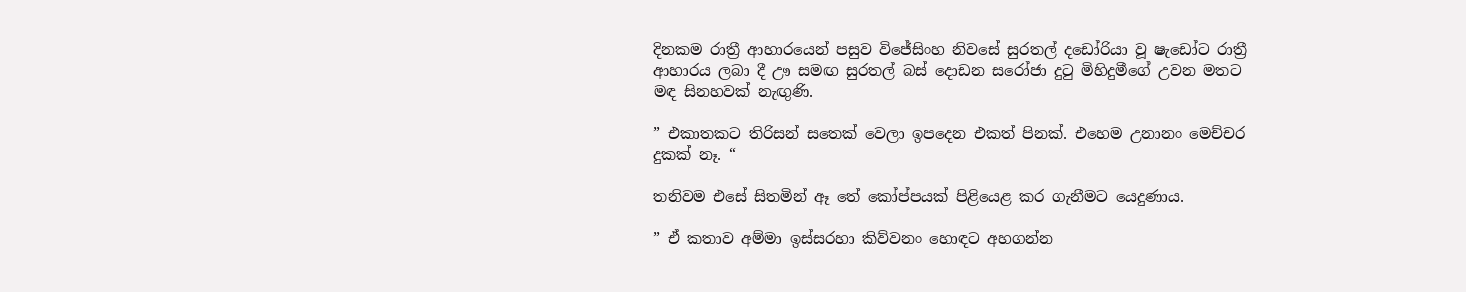දිනකම රාත්‍රී ආහාරයෙන් පසුව විජේසිංහ නිවසේ සුරතල් දඩෝරියා වූ ෂැඩෝට රාත්‍රී ආහාරය ලබා දී ඌ සමඟ සුරතල් බස් දොඩන සරෝජා දුටු මිහිදුමීගේ උවන මතට මඳ සිනහවක් නැඟුණි.

” එකාතකට තිරිසන් සතෙක් වෙලා ඉපදෙන එකත් පිනක්. එහෙම උනානං මෙච්චර දුකක් නෑ. “

තනිවම එසේ සිතමින් ඈ තේ කෝප්පයක් පිළි‍යෙළ කර ගැනීමට යෙදුණාය.

” ඒ කතාව අම්මා ඉස්සරහා කිව්වනං හොඳට අහගන්න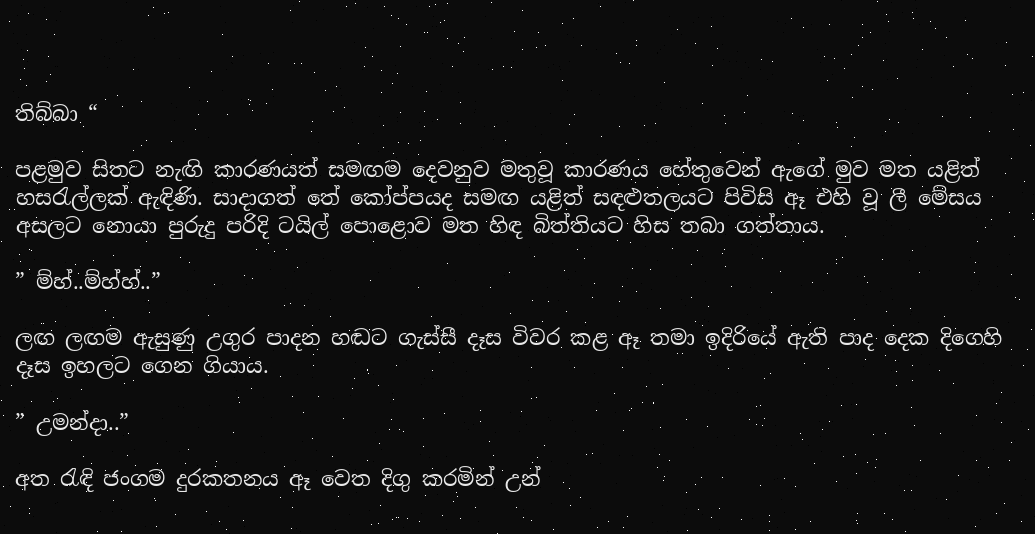තිබ්බා “

පළමුව සිතට නැඟි කාරණයත් සමඟම දෙවනුව මතුවූ කාරණය හේතුවෙන් ඇගේ මුව මත යළිත් හසරැල්ලක් ඇඳිණි. සාදාගත් තේ කෝප්පයද සමඟ යළිත් සඳළුතලයට පිවිසි ඈ එහි වූ ලී මේසය අසලට නොයා පුරුදු පරිදි ටයිල් පොළොව මත හිඳ බිත්තියට හිස තබා ගත්තාය.

” ම්හ්..ම්හ්හ්..”

ලඟ ලඟම ඇසුණු උගුර පාදන හඬට ගැස්සී දෑස විවර කළ ඈ තමා ඉදිරියේ ඇති පාද දෙක දිගෙහි දෑස ඉහලට ගෙන ගියාය.

” උමන්දා..”

අත රැඳි ජංගම දුරකතනය ඈ වෙත දිගු කරමින් උන්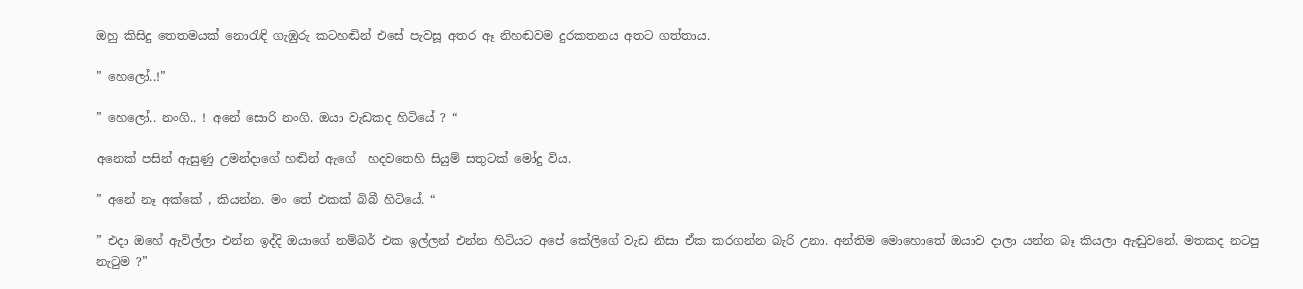ඔහු කිසිදු තෙතමයක් නොරැඳි ගැඹුරු කටහඬින් එසේ පැවසූ අතර ඈ නිහඬවම දුරකතනය අතට ගත්තාය.

” හෙලෝ..!”

” හෙලෝ.. නංගි.. ! අනේ සොරි නංගි. ඔයා වැඩකද හිටියේ ? “

අනෙක් පසින් ඇසුණු උමන්දාගේ හඬින් ඇගේ  හදවතෙහි සියුම් සතුටක් මෝදු විය.

” අනේ නෑ අක්කේ , කියන්න. මං තේ එකක් බිබී හිටියේ. “

” එදා ඔහේ ඇවිල්ලා එන්න ඉද්දි ඔයාගේ නම්බර් එක ඉල්ලන් එන්න හිටියට අපේ කේලිගේ වැඩ නිසා ඒක කරගන්න බැරි උනා. අන්තිම මොහොතේ ඔයාව දාලා යන්න බෑ කියලා ඇඬුවනේ. මතකද නටපු නැටුම ?”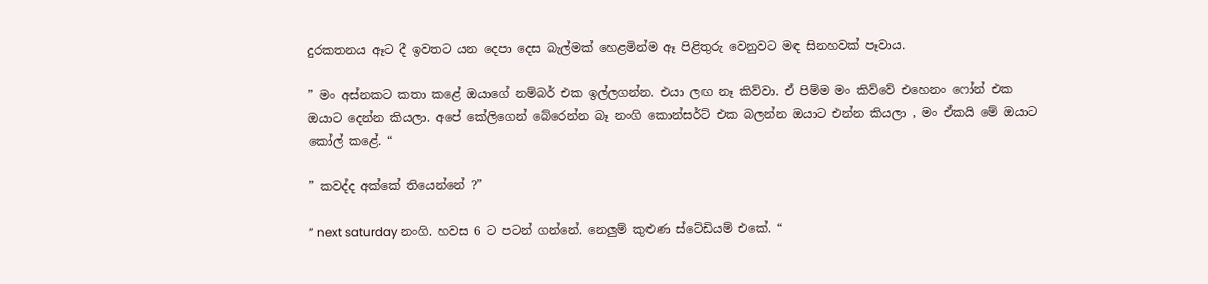දුරකතනය ඈට දී ඉවතට යන දෙපා දෙස බැල්මක් හෙළමින්ම ඈ පිළිතුරු වෙනුවට මඳ සිනහවක් පෑවාය.

” මං අස්නකට කතා කළේ ඔයාගේ නම්බර් එක ඉල්ලගන්න. එයා ලඟ නෑ කිව්වා. ඒ පිම්ම මං කිව්වේ එහෙනං ෆෝන් එක ඔයාට දෙන්න කියලා. අපේ කේලිගෙන් බේරෙන්න බෑ නංගි කොන්සර්ට් එක බලන්න ඔයාට එන්න කියලා , මං ඒකයි මේ ඔයාට කෝල් කළේ. “

” කවද්ද අක්කේ තියෙන්නේ ?”

” next saturday නංගි. හවස 6 ට පටන් ගන්නේ. නෙලුම් කුළුණ ස්ටේඩියම් එකේ. “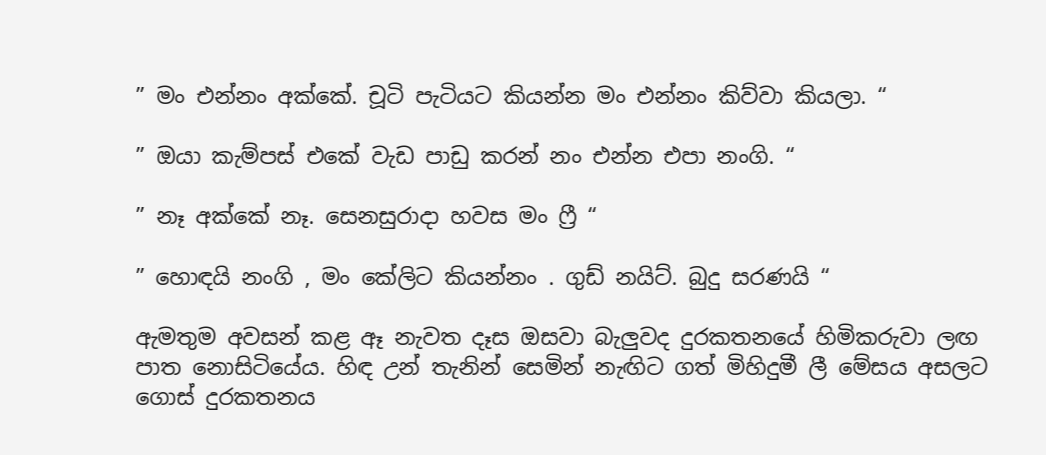” මං එන්නං අක්කේ. චූටි පැටියට කියන්න මං එන්නං කිව්වා කියලා. “

” ඔයා කැම්පස් එකේ වැඩ පාඩු කරන් නං එන්න එපා නංගි. “

” නෑ අක්කේ නෑ. සෙනසුරාදා හවස මං ෆ්‍රී “

” හොඳයි නංගි , මං කේලිට කියන්නං . ගුඩ් නයිට්. බුදු සරණයි “

ඇමතුම අවසන් කළ ඈ නැවත දෑස ඔසවා බැලුවද දුරකතනයේ හිමිකරුවා ලඟ පාත නොසිටියේය. හිඳ උන් තැනින් සෙමින් නැඟිට ගත් මිහිදුමී ලී මේසය අසලට ගොස් දුරකතනය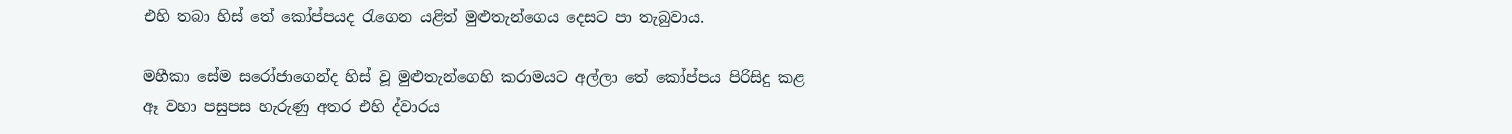එහි තබා හිස් තේ කෝප්පයද රැගෙන යළිත් මුළුතැන්ගෙය දෙසට පා තැබුවාය.

මහීකා සේම සරෝජාගෙන්ද හිස් වූ මුළුතැන්ගෙහි කරාමයට අල්ලා තේ කෝප්පය පිරිසිදු කළ ඈ වහා පසුපස හැරුණු අතර එහි ද්වාරය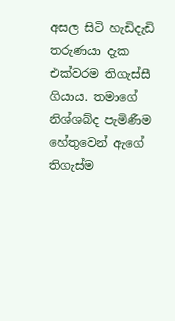අසල සිටි හැඩිදැඩි තරුණයා දැක එක්වරම තිගැස්සී ගියාය. තමාගේ නිශ්ශබ්ද පැමිණීම හේතුවෙන් ඇගේ තිගැස්ම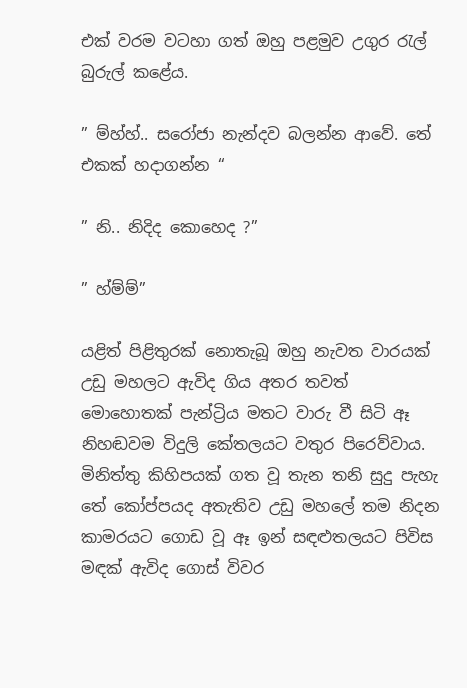එක් වරම වටහා ගත් ඔහු පළමුව උගුර රැල් බුරුල් කළේය.

” ම්හ්හ්.. සරෝජා නැන්දව බලන්න ආවේ. තේ එකක් හදාගන්න “

” නි.. නිදිද කොහෙද ?”

” හ්ම්ම්”

යළිත් පිළිතුරක් නොතැබූ ඔහු නැවත වාරයක් උඩු මහලට ඇවිද ගිය අතර තවත් මොහොතක් පැන්ට්‍රිය මතට වාරු වී සිටි ඈ නිහඬවම විදුලි කේතලයට වතුර පිරෙව්වාය. මිනිත්තු කිහිපයක් ගත වූ තැන තනි සුදු පැහැ තේ කෝප්පයද අතැතිව උඩු මහලේ තම නිදන කාමරයට ගොඩ වූ ඈ ඉන් සඳළුතලයට පිවිස මඳක් ඇවිද ගොස් විවර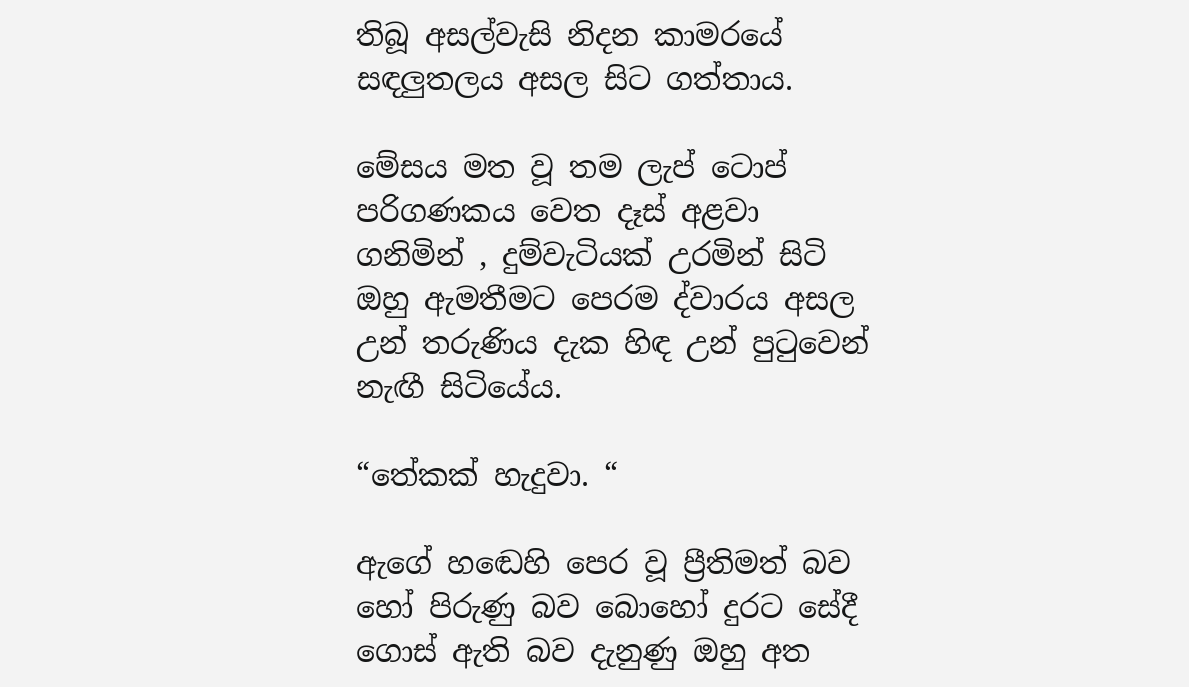තිබූ අසල්වැසි නිදන කාමරයේ සඳලුතලය අසල සිට ගත්තාය.

මේසය මත වූ තම ලැප් ටොප් පරිගණකය වෙත දෑස් අළවා ගනිමින් , දුම්වැටියක් උරමින් සිටි ඔහු ඇමතීමට පෙරම ද්වාරය අසල උන් තරුණිය දැක හිඳ උන් පුටුවෙන් නැඟී සිටියේය.

“තේකක් හැදුවා. “

ඇගේ හඬෙහි පෙර වූ ප්‍රීතිමත් බව හෝ පිරුණු බව බොහෝ දුරට සේදී ගොස් ඇති බව දැනුණු ඔහු අත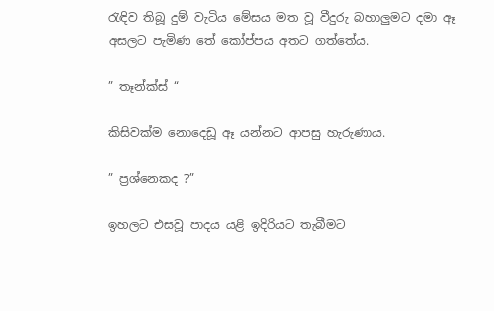රැඳිව තිබූ දුම් වැටිය මේසය මත වූ වීදුරු බහාලුමට දමා ඈ අසලට පැමිණ තේ කෝප්පය අතට ගත්තේය.

” තෑන්ක්ස් “

කිසිවක්ම නොදෙඩූ ඈ යන්නට ආපසු හැරුණාය.

” ප්‍රශ්නෙකද ?”

ඉහලට එසවූ පාදය යළි ඉදිරියට තැබීමට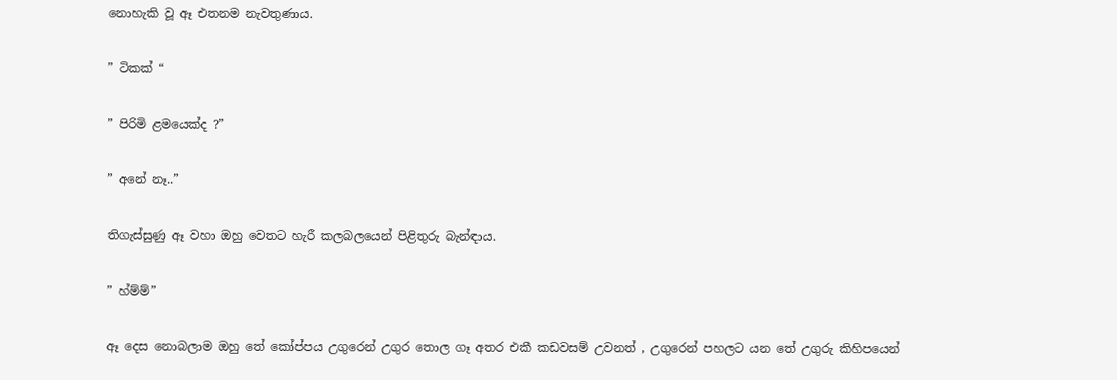නොහැකි වූ ඈ එතනම නැවතුණාය.

” ටිකක් “

” පිරිමි ළමයෙක්ද ?”

” අනේ නෑ..”

තිගැස්සුණු ඈ වහා ඔහු වෙතට හැරී කලබලයෙන් පිළිතුරු බැන්ඳාය.

” හ්ම්ම්”

ඈ දෙස නොබලාම ඔහු තේ කෝප්පය උගුරෙන් උගුර තොල ගෑ අතර එකී කඩවසම් උවනත් , උගුරෙන් පහලට යන තේ උගුරු කිහිපයෙන්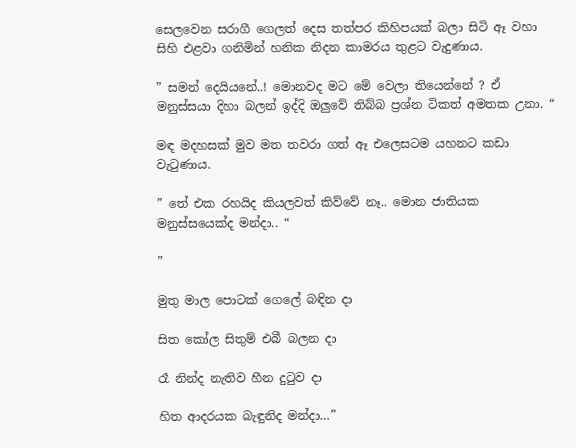සෙලවෙන සරාගී ගෙලත් දෙස තත්පර කිහිපයක් බලා සිටි ඈ වහා සිහි එළවා ගනිමින් හනික නිදන කාමරය තුළට වැදුණාය.

” සමන් දෙයියනේ..! මොනවද මට මේ වෙලා තියෙන්නේ ? ඒ මනුස්සයා දිහා බලන් ඉද්දි ඔලුවේ තිබ්බ ප්‍රශ්න ටිකත් අමතක උනා. “

මඳ මදහසක් මුව මත තවරා ගත් ඈ එලෙසටම යහනට කඩා වැටුණාය.

” තේ එක රහයිද කියලවත් කිව්වේ නෑ.. මොන ජාතියක මනුස්සයෙක්ද මන්දා.. “

”

මුතු මාල පොටක් ගෙලේ බඳින දා

සිත කෝල සිතුම් එබී බලන දා

රෑ නින්ද නැතිව හීන දුටුව දා

හිත ආදරයක බැඳුනිද මන්දා…”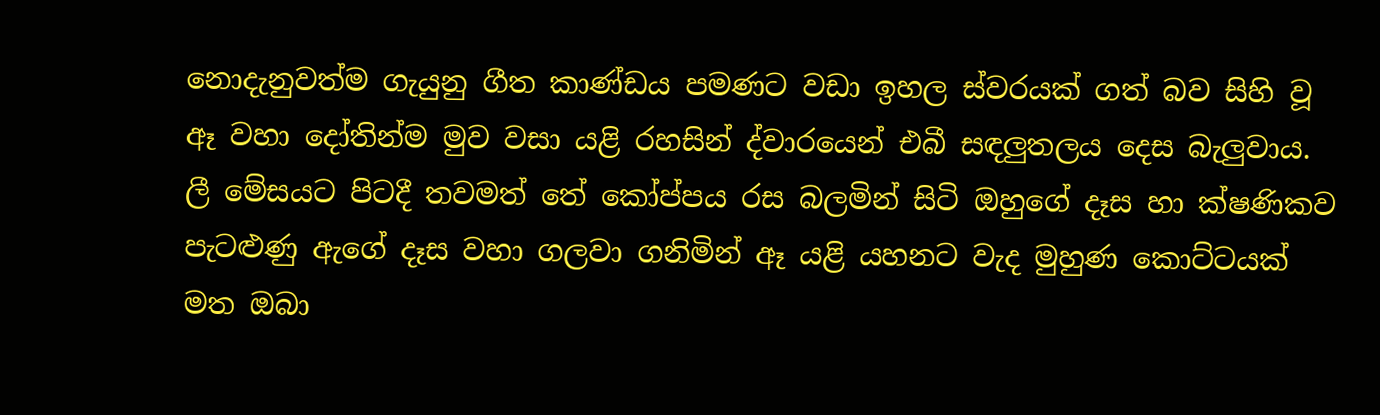නොදැනුවත්ම ගැයුනු ගීත කාණ්ඩය පමණට වඩා ඉහල ස්වරයක් ගත් බව සිහි වූ ඈ වහා දෝතින්ම මුව වසා යළි රහසින් ද්වාරයෙන් එබී සඳලුතලය දෙස බැලුවාය. ලී මේසයට පිටදී තවමත් තේ කෝප්පය රස බලමින් සිටි ඔහුගේ දෑස හා ක්ෂණිකව පැටළුණු ඇගේ දෑස වහා ගලවා ගනිමින් ඈ යළි යහනට වැද මුහුණ කොට්ටයක් මත ඔබා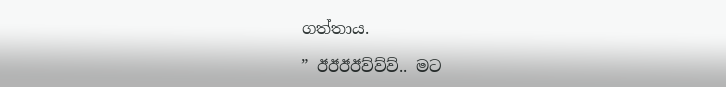ගත්තාය.

” ඊඊඊඊව්ව්ව්.. මට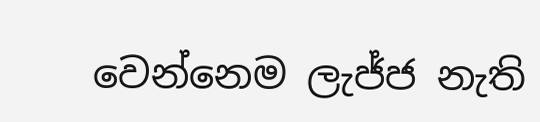වෙන්නෙම ලැජ්ජ නැති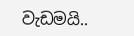වැඩමයි..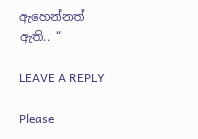ඇහෙන්නත් ඇති.. “

LEAVE A REPLY

Please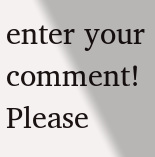enter your comment!
Please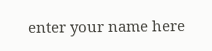enter your name here